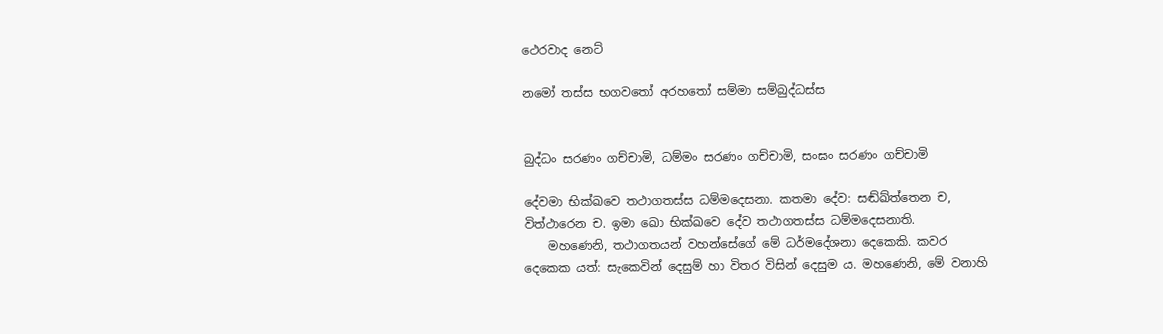ථෙරවාද නෙට්

නමෝ තස්ස භගවතෝ අරහතෝ සම්මා සම්බුද්ධස්ස


බුද්ධං සරණං ගච්චාමි, ධම්මං සරණං ගච්චාමි, සංඝං සරණං ගච්චාමි

දේවමා භික්ඛවෙ තථාගතස්ස ධම්මදෙසනා. කතමා දේව: සඬ්ඛ්ත්තෙන ච, විත්ථාරෙන ච. ඉමා ඛො භික්ඛවෙ දේව තථාගතස්ස ධම්මදෙසනාති.
    මහණෙනි, තථාගතයන් වහන්සේගේ මේ ධර්මදේශනා දෙකෙකි. කවර දෙකෙක යත්: සැකෙවින් දෙසුම් හා විතර විසින් දෙසුම ය. මහණෙනි, මේ වනාහි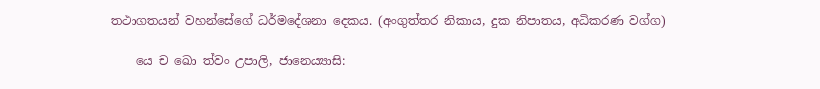තථාගතයන් වහන්සේගේ ධර්මදේශනා දෙකය. (අංගුත්තර නිකාය, දුක නිපාතය, අධිකරණ වග්ග)

    යෙ ච ඛො ත්වං උපාලි, ජානෙය්‍යාසි: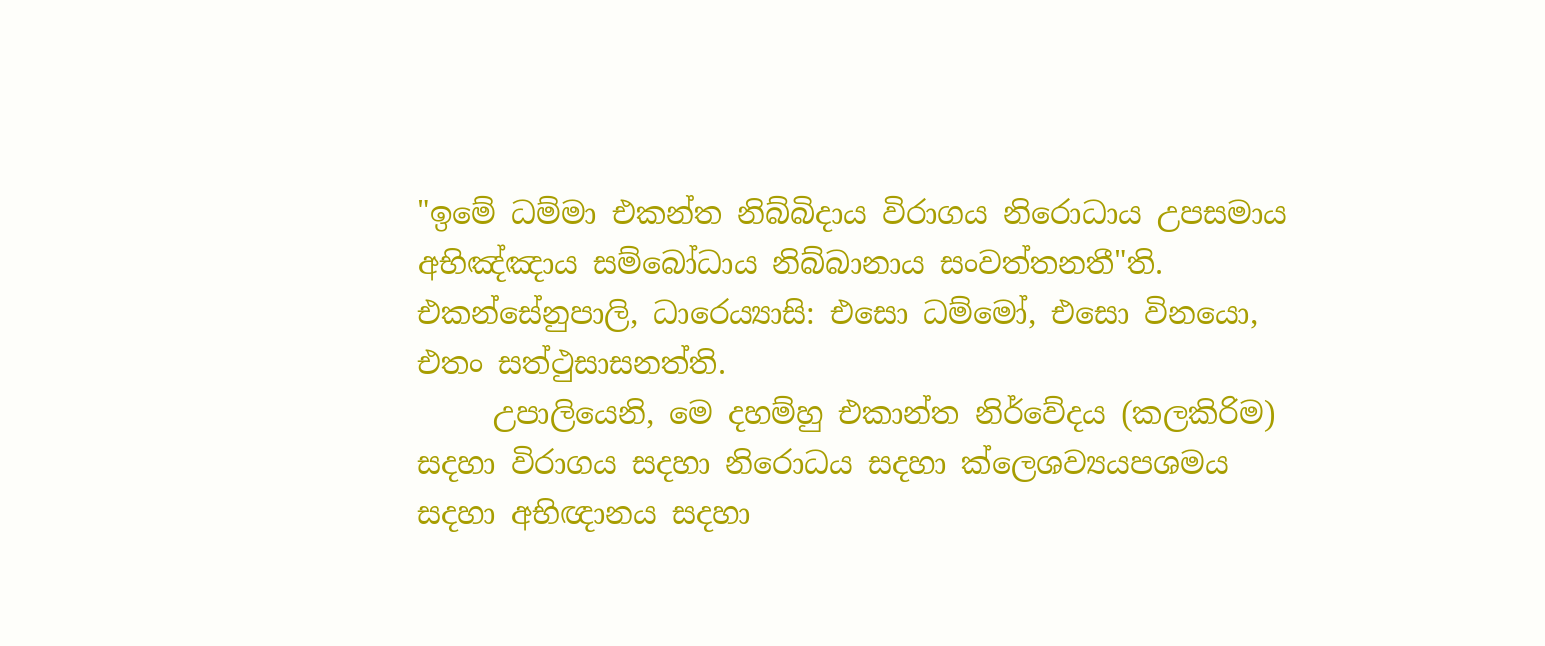"ඉමේ ධම්මා එකන්ත නිබ්බිදාය විරාගය නිරොධාය උපසමාය අභිඤ්ඤාය සම්බෝධාය නිබ්බානාය සංවත්තනතී"ති. එකන්සේනුපාලි, ධාරෙය්‍යාසි: එසො ධම්මෝ, එසො විනයො, එතං සත්ථුසාසනත්ති.
     උපාලියෙනි, මෙ දහම්හු එකාන්ත නිර්වේදය (කලකිරිම) සදහා විරාගය සදහා නිරොධය සදහා ක්ලෙශව්‍යයපශමය සදහා අභිඥානය සදහා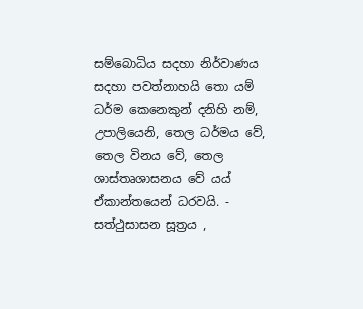සම්බොධිය සදහා නිර්වාණය සදහා පවත්නාහයි තො යම් ධර්ම කෙනෙකුන් දනිහි නම්, උපාලියෙනි, තෙල ධර්මය වේ, තෙල විනය වේ, තෙල ශාස්තෘශාසනය වේ යය් ඒකාන්තයෙන් ධරවයි. - සත්ථුසාසන සූත්‍රය ,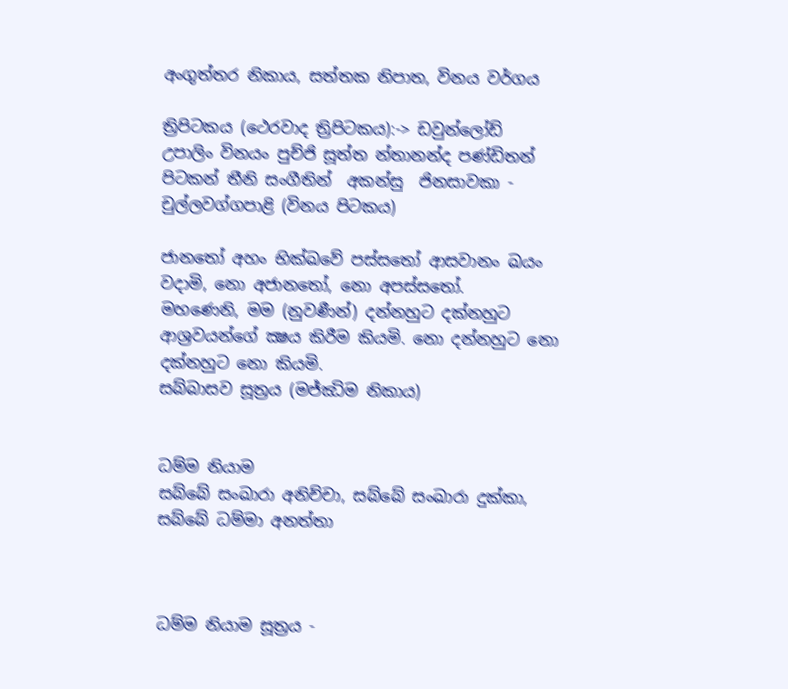අංගුත්තර නිකාය, සත්තක නිපාත, විනය වර්ගය

ත්‍රිපිටකය (ථෙරවාද ත්‍රිපිටකය):-> ඩවුන්ලෝඩ්
උපාලිං විනයං පුච්ජි සූත්ත න්තානන්ද පණ්ඩිතන්
පිටකන් තීනි සංගීතින්  අකන්සු  ජිනසාවකා - චුල්ලවග්ගපාළි (විනය පිටකය)

ජානතෝ අහං භික්ඛවේ පස්සතෝ ආසවානං ඛයං වදාමි, නො අජානතෝ, නො අපස්සතෝ.
මහණෙනි, මම (නුවණීන්) දන්නහුට දක්නහුට ආශ්‍රවයන්ගේ ක්‍ෂය කිරීම කියමි. නො දන්නහුට නො දක්නහුට නො කියමි.
සබ්බාසව සූත්‍රය (මජ්ඣිම නිකාය)


ධම්ම නියාම
සබ්බේ සංඛාරා අනිච්චා, සබ්බේ සංඛාරා දුක්කා, සබ්බේ ධම්මා අනත්තා



ධම්ම නියාම සූත්‍රය -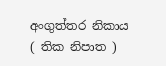අංගුත්තර නිකාය ( තික නිපාත )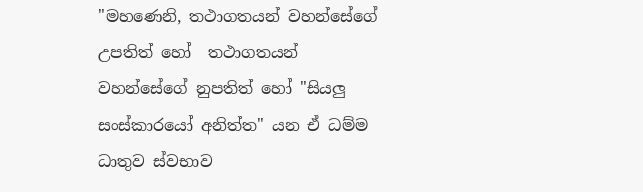"මහණෙනි, තථාගතයන් වහන්සේගේ උපතිත් හෝ  තථාගතයන් වහන්සේගේ නුපතිත් හෝ "සියලු සංස්කාරයෝ අනිත්ත" යන ඒ ධම්ම  ධාතුව ස්වභාව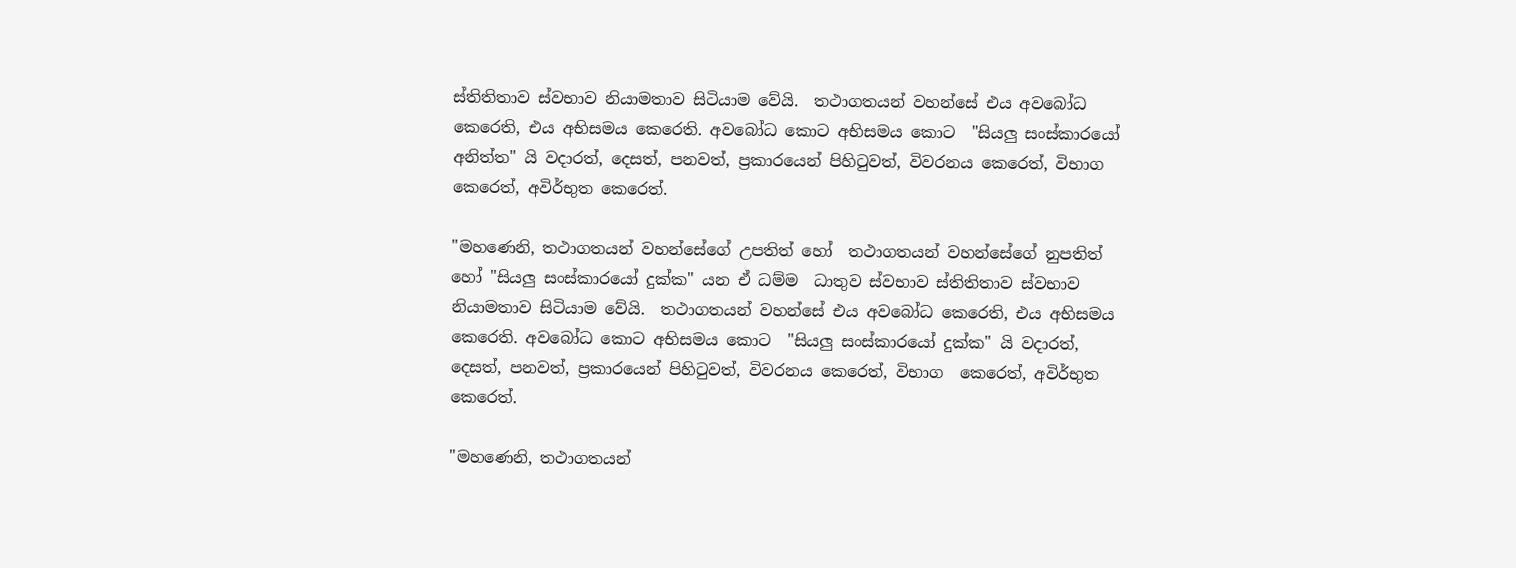ස්‌තිතිතාව ස්වභාව නියාමතාව සිටියාම වේයි.  තථාගතයන් වහන්සේ එය අවබෝධ කෙරෙති, එය අභිසමය කෙරෙති. අවබෝධ කොට අභිසමය කොට  "සියලු සංස්කාරයෝ අනිත්ත" යි වදාරත්, දෙසත්, පනවත්, ප්‍රකාරයෙන් පිහිටුවත්, විවරනය කෙරෙත්, විභාග  කෙරෙත්, අවිර්භුත කෙරෙත්.

"මහණෙනි, තථාගතයන් වහන්සේගේ උපතිත් හෝ  තථාගතයන් වහන්සේගේ නුපතිත් හෝ "සියලු සංස්කාරයෝ දුක්ක" යන ඒ ධම්ම  ධාතුව ස්වභාව ස්‌තිතිතාව ස්වභාව නියාමතාව සිටියාම වේයි.  තථාගතයන් වහන්සේ එය අවබෝධ කෙරෙති, එය අභිසමය කෙරෙති. අවබෝධ කොට අභිසමය කොට  "සියලු සංස්කාරයෝ දුක්ක" යි වදාරත්, දෙසත්, පනවත්, ප්‍රකාරයෙන් පිහිටුවත්, විවරනය කෙරෙත්, විභාග  කෙරෙත්, අවිර්භුත කෙරෙත්.

"මහණෙනි, තථාගතයන්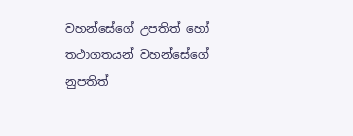වහන්සේගේ උපතිත් හෝ  තථාගතයන් වහන්සේගේ නුපතිත්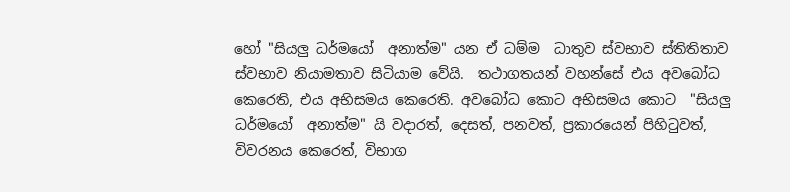හෝ "සියලු ධර්මයෝ  අනාත්ම" යන ඒ ධම්ම  ධාතුව ස්වභාව ස්‌තිතිතාව ස්වභාව නියාමතාව සිටියාම වේයි.  තථාගතයන් වහන්සේ එය අවබෝධ කෙරෙති, එය අභිසමය කෙරෙති. අවබෝධ කොට අභිසමය කොට  "සියලු ධර්මයෝ  අනාත්ම" යි වදාරත්, දෙසත්, පනවත්, ප්‍රකාරයෙන් පිහිටුවත්, විවරනය කෙරෙත්, විභාග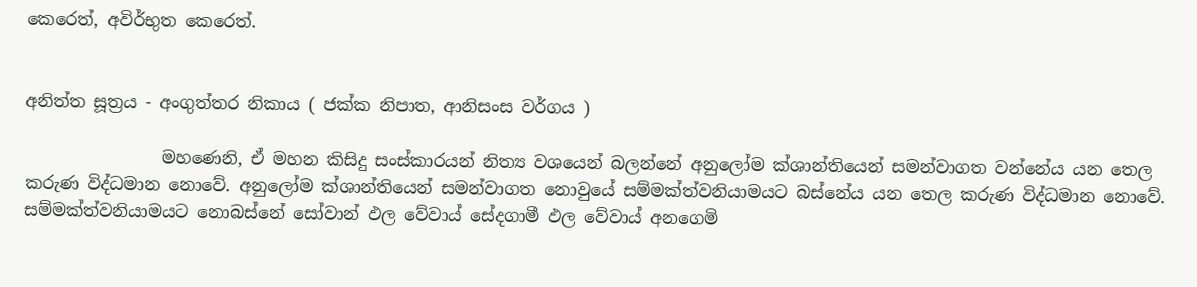කෙරෙත්, අවිර්භුත කෙරෙත්.


අනිත්ත සූත්‍රය - අංගුත්තර නිකාය ( ජක්ක නිපාත, ආනිසංස වර්ගය )

                මහණෙනි, ඒ මහන කිසිදු සංස්කාරයන් නිත්‍ය වශයෙන් බලන්නේ අනුලෝම ක්ශාන්තියෙන් සමන්වාගත වන්නේය යන තෙල කරුණ විද්ධමාන නොවේ. අනුලෝම ක්ශාන්තියෙන් සමන්වාගත නොවුයේ සම්මක්ත්වනියාමයට බස්නේය යන තෙල කරුණ විද්ධමාන නොවේ. සම්මක්ත්වනියාමයට නොබස්නේ සෝවාන් ඵල වේවාය් සේදගාමී ඵල වේවාය් අනගෙමි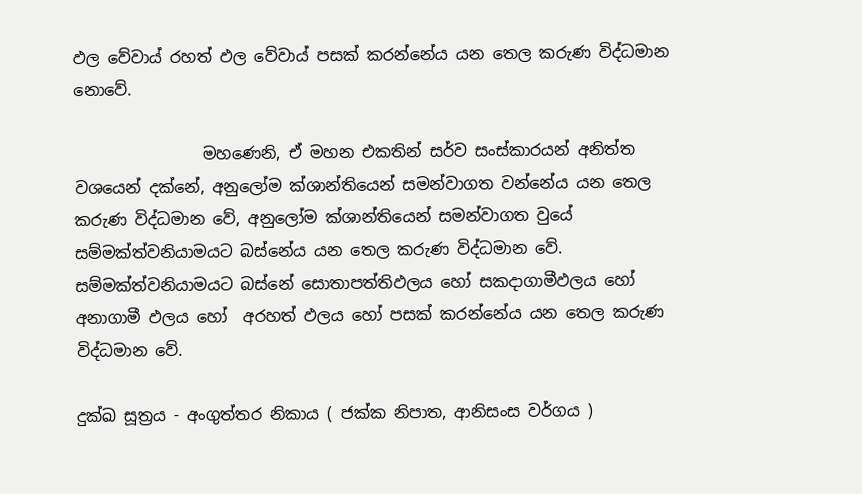ඵල වේවාය් රහත් ඵල වේවාය් පසක් කරන්නේය යන තෙල කරුණ විද්ධමාන නොවේ.

                මහණෙනි, ඒ මහන එකතින් සර්ව සංස්කාරයන් අනිත්ත වශයෙන් දක්නේ, අනුලෝම ක්ශාන්තියෙන් සමන්වාගත වන්නේය යන තෙල කරුණ විද්ධමාන වේ, අනුලෝම ක්ශාන්තියෙන් සමන්වාගත වුයේ සම්මක්ත්වනියාමයට බස්නේය යන තෙල කරුණ විද්ධමාන වේ. සම්මක්ත්වනියාමයට බස්නේ සොතාපත්තිඵලය හෝ සකදාගාමීඵලය හෝ අනාගාමී ඵලය හෝ  අරහත් ඵලය හෝ පසක් කරන්නේය යන තෙල කරුණ විද්ධමාන වේ.

දුක්ඛ සූත්‍රය - අංගුත්තර නිකාය ( ජක්ක නිපාත, ආනිසංස වර්ගය )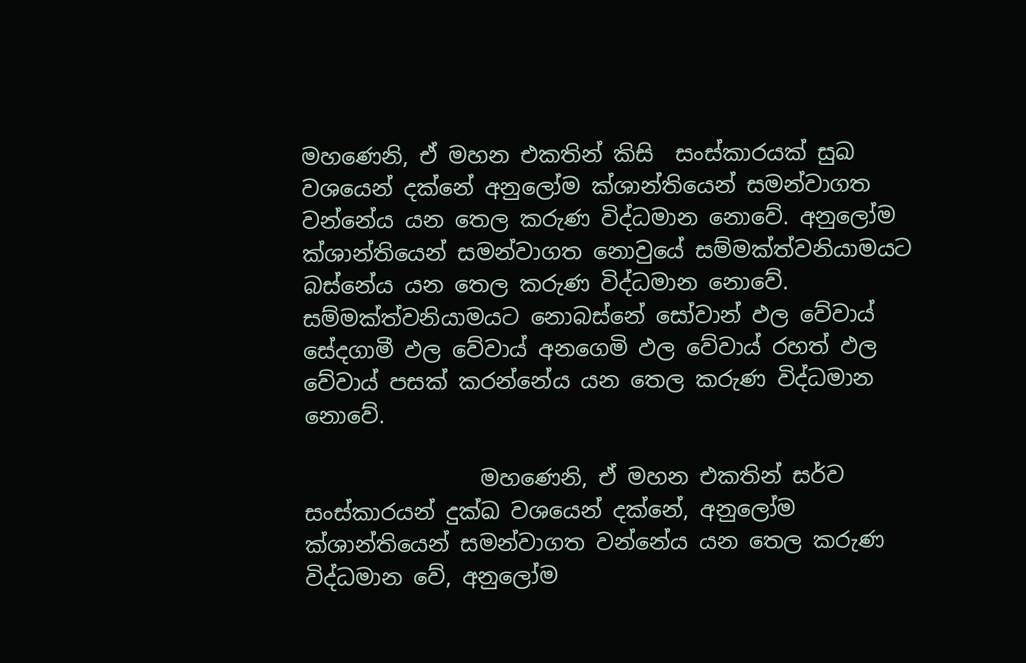මහණෙනි, ඒ මහන එකතින් කිසි  සංස්කාරයක් සුඛ වශයෙන් දක්නේ අනුලෝම ක්ශාන්තියෙන් සමන්වාගත වන්නේය යන තෙල කරුණ විද්ධමාන නොවේ. අනුලෝම ක්ශාන්තියෙන් සමන්වාගත නොවුයේ සම්මක්ත්වනියාමයට බස්නේය යන තෙල කරුණ විද්ධමාන නොවේ. සම්මක්ත්වනියාමයට නොබස්නේ සෝවාන් ඵල වේවාය් සේදගාමී ඵල වේවාය් අනගෙමි ඵල වේවාය් රහත් ඵල වේවාය් පසක් කරන්නේය යන තෙල කරුණ විද්ධමාන නොවේ.

                මහණෙනි, ඒ මහන එකතින් සර්ව සංස්කාරයන් දුක්ඛ වශයෙන් දක්නේ, අනුලෝම ක්ශාන්තියෙන් සමන්වාගත වන්නේය යන තෙල කරුණ විද්ධමාන වේ, අනුලෝම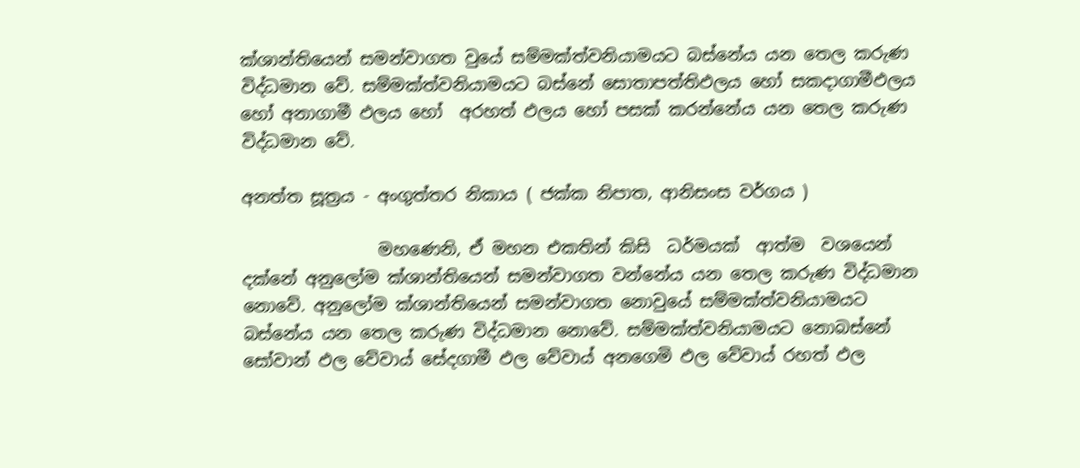ක්ශාන්තියෙන් සමන්වාගත වුයේ සම්මක්ත්වනියාමයට බස්නේය යන තෙල කරුණ විද්ධමාන වේ. සම්මක්ත්වනියාමයට බස්නේ සොතාපත්තිඵලය හෝ සකදාගාමීඵලය හෝ අනාගාමී ඵලය හෝ  අරහත් ඵලය හෝ පසක් කරන්නේය යන තෙල කරුණ විද්ධමාන වේ.

අනත්ත සූත්‍රය - අංගුත්තර නිකාය ( ජක්ක නිපාත, ආනිසංස වර්ගය )

                මහණෙනි, ඒ මහන එකතින් කිසි  ධර්මයක්  ආත්ම  වශයෙන් දක්නේ අනුලෝම ක්ශාන්තියෙන් සමන්වාගත වන්නේය යන තෙල කරුණ විද්ධමාන නොවේ. අනුලෝම ක්ශාන්තියෙන් සමන්වාගත නොවුයේ සම්මක්ත්වනියාමයට බස්නේය යන තෙල කරුණ විද්ධමාන නොවේ. සම්මක්ත්වනියාමයට නොබස්නේ සෝවාන් ඵල වේවාය් සේදගාමී ඵල වේවාය් අනගෙමි ඵල වේවාය් රහත් ඵල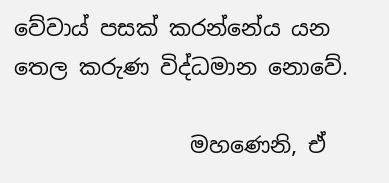වේවාය් පසක් කරන්නේය යන තෙල කරුණ විද්ධමාන නොවේ.

                මහණෙනි, ඒ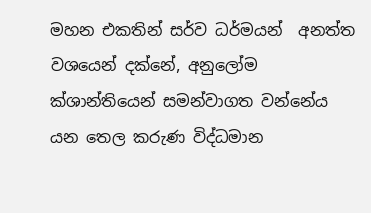මහන එකතින් සර්ව ධර්මයන්  අනත්ත වශයෙන් දක්නේ, අනුලෝම ක්ශාන්තියෙන් සමන්වාගත වන්නේය යන තෙල කරුණ විද්ධමාන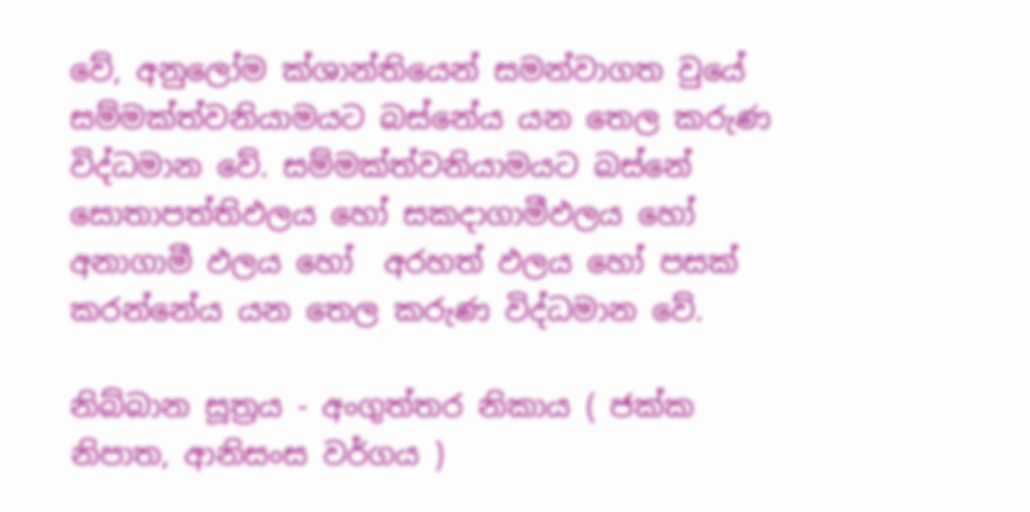වේ, අනුලෝම ක්ශාන්තියෙන් සමන්වාගත වුයේ සම්මක්ත්වනියාමයට බස්නේය යන තෙල කරුණ විද්ධමාන වේ. සම්මක්ත්වනියාමයට බස්නේ සොතාපත්තිඵලය හෝ සකදාගාමීඵලය හෝ අනාගාමී ඵලය හෝ  අරහත් ඵලය හෝ පසක් කරන්නේය යන තෙල කරුණ විද්ධමාන වේ.

නිබ්බාන සූත්‍රය - අංගුත්තර නිකාය ( ජක්ක නිපාත, ආනිසංස වර්ගය )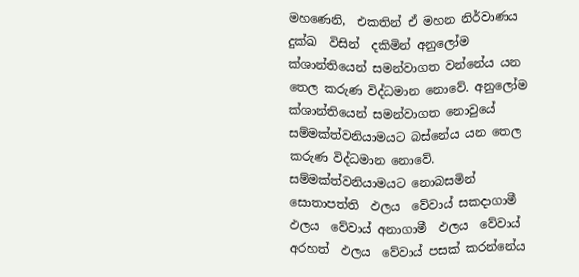මහණෙනි,  එකතින් ඒ මහන නිර්වාණය දුක්ඛ  විසින්  දකිමින් අනුලෝම ක්ශාන්තියෙන් සමන්වාගත වන්නේය යන තෙල කරුණ විද්ධමාන නොවේ. අනුලෝම ක්ශාන්තියෙන් සමන්වාගත නොවුයේ සම්මක්ත්වනියාමයට බස්නේය යන තෙල කරුණ විද්ධමාන නොවේ. සම්මක්ත්වනියාමයට නොබසමින්  සොතාපත්ති  ඵලය  වේවාය් සකදාගාමී  ඵලය  වේවාය් අනාගාමී  ඵලය  වේවාය් අරහත්  ඵලය  වේවාය් පසක් කරන්නේය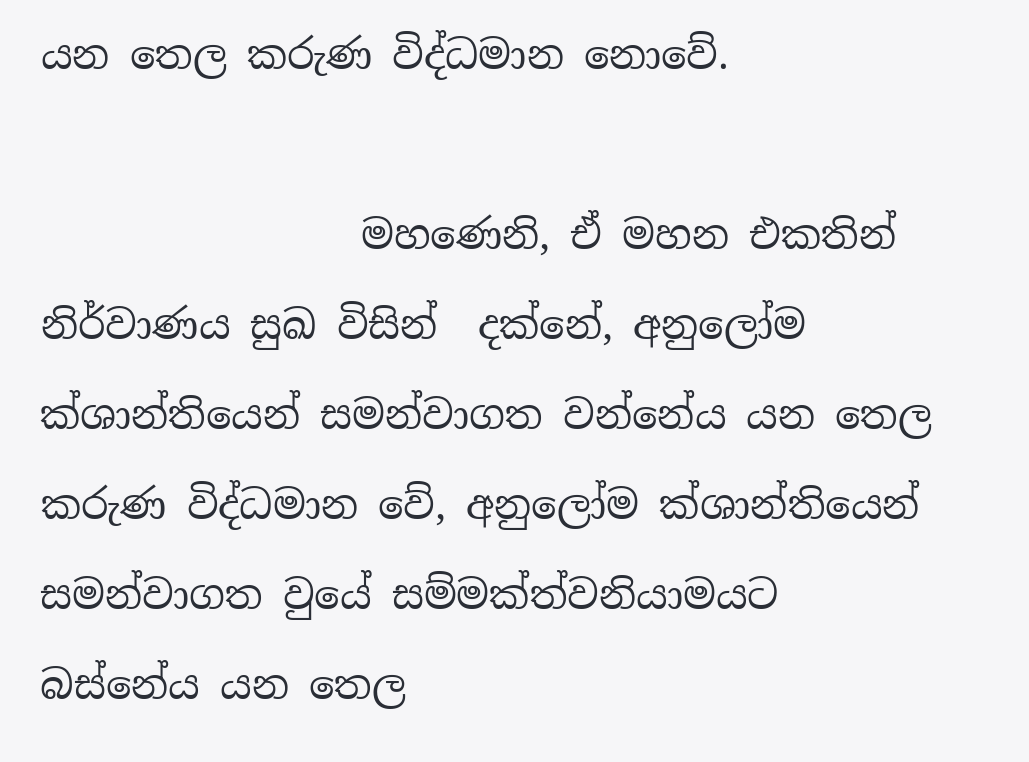යන තෙල කරුණ විද්ධමාන නොවේ.

                මහණෙනි, ඒ මහන එකතින්  නිර්වාණය සුඛ විසින්  දක්නේ, අනුලෝම ක්ශාන්තියෙන් සමන්වාගත වන්නේය යන තෙල කරුණ විද්ධමාන වේ, අනුලෝම ක්ශාන්තියෙන් සමන්වාගත වුයේ සම්මක්ත්වනියාමයට බස්නේය යන තෙල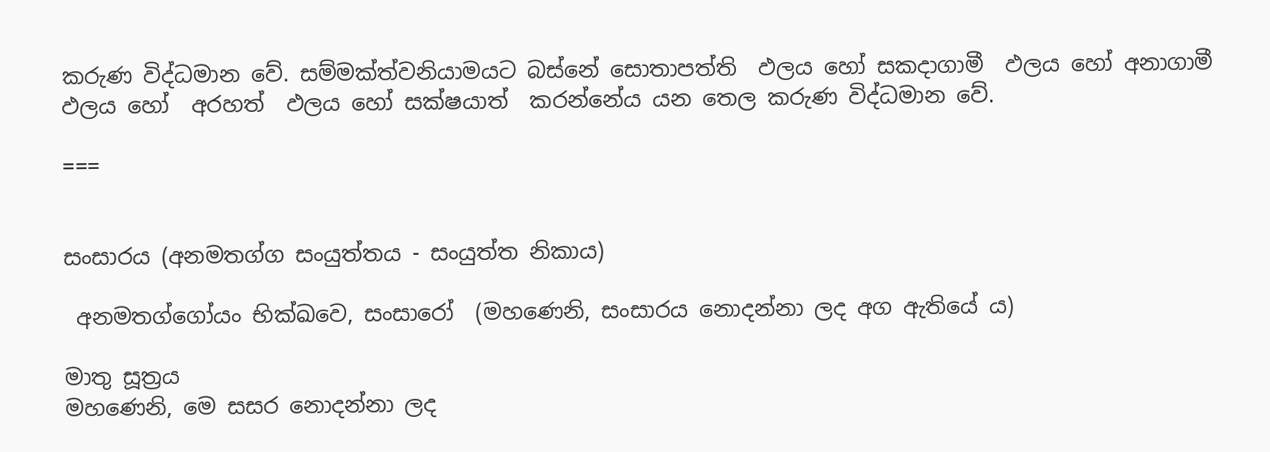කරුණ විද්ධමාන වේ. සම්මක්ත්වනියාමයට බස්නේ සොතාපත්ති  ඵලය හෝ සකදාගාමී  ඵලය හෝ අනාගාමී  ඵලය හෝ  අරහත්  ඵලය හෝ සක්ෂයාත්  කරන්නේය යන තෙල කරුණ විද්ධමාන වේ.

===


සංසාරය (අනමතග්ග සංයුත්තය - සංයුත්ත නිකාය)

 අනමතග්ගෝයං භික්ඛවෙ, සංසාරෝ  (මහණෙනි, සංසාරය නොදන්නා ලද අග ඇතියේ ය)

මාතු සූත්‍රය
මහණෙනි, මෙ සසර නොදන්නා ලද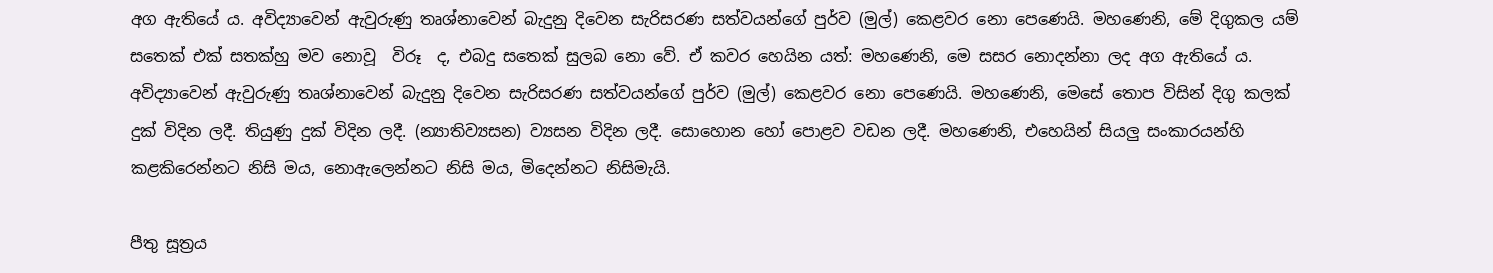අග ඇතියේ ය. අවිද්‍යාවෙන් ඇවුරුණු තෘශ්නාවෙන් බැදුනු දිවෙන සැරිසරණ සත්වයන්ගේ පුර්ව (මුල්) කෙළවර නො පෙණෙයි. මහණෙනි, මේ දිගුකල යම් සතෙක් එක් සතක්හු මව නොවූ  විරූ  ද, එබදු සතෙක් සුලබ නො වේ. ඒ කවර හෙයින යත්: මහණෙනි, මෙ සසර නොදන්නා ලද අග ඇතියේ ය. අවිද්‍යාවෙන් ඇවුරුණු තෘශ්නාවෙන් බැදුනු දිවෙන සැරිසරණ සත්වයන්ගේ පුර්ව (මුල්) කෙළවර නො පෙණෙයි. මහණෙනි, මෙසේ තොප විසින් දිගු කලක් දුක් විදින ලදී. තියුණු දුක් විදින ලදී. (න්‍යාතිව්‍යසන) ව්‍යසන විදින ලදී. සොහොන හෝ පොළව වඩන ලදී. මහණෙනි, එහෙයින් සියලු සංකාරයන්හි කළකිරෙන්නට නිසි මය, නොඇලෙන්නට නිසි මය, මිදෙන්නට නිසිමැයි.

පීතු සූත්‍රය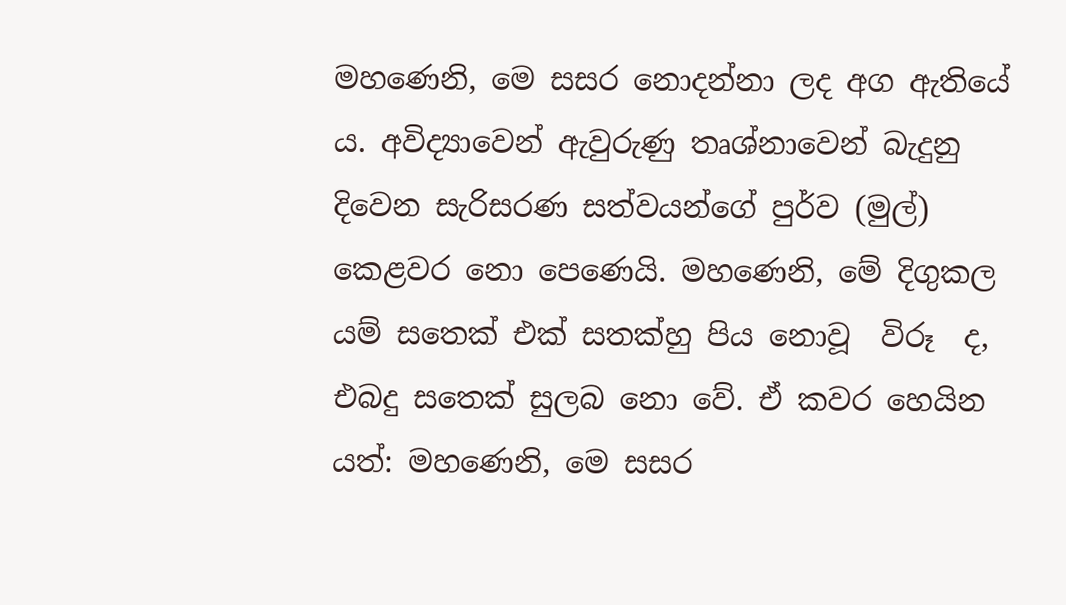මහණෙනි, මෙ සසර නොදන්නා ලද අග ඇතියේ ය. අවිද්‍යාවෙන් ඇවුරුණු තෘශ්නාවෙන් බැදුනු දිවෙන සැරිසරණ සත්වයන්ගේ පුර්ව (මුල්) කෙළවර නො පෙණෙයි. මහණෙනි, මේ දිගුකල යම් සතෙක් එක් සතක්හු පිය නොවූ  විරූ  ද, එබදු සතෙක් සුලබ නො වේ. ඒ කවර හෙයින යත්: මහණෙනි, මෙ සසර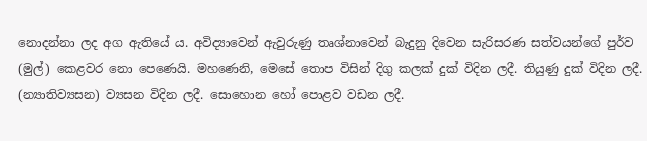නොදන්නා ලද අග ඇතියේ ය. අවිද්‍යාවෙන් ඇවුරුණු තෘශ්නාවෙන් බැදුනු දිවෙන සැරිසරණ සත්වයන්ගේ පුර්ව (මුල්) කෙළවර නො පෙණෙයි. මහණෙනි, මෙසේ තොප විසින් දිගු කලක් දුක් විදින ලදී. තියුණු දුක් විදින ලදී. (න්‍යාතිව්‍යසන) ව්‍යසන විදින ලදී. සොහොන හෝ පොළව වඩන ලදී.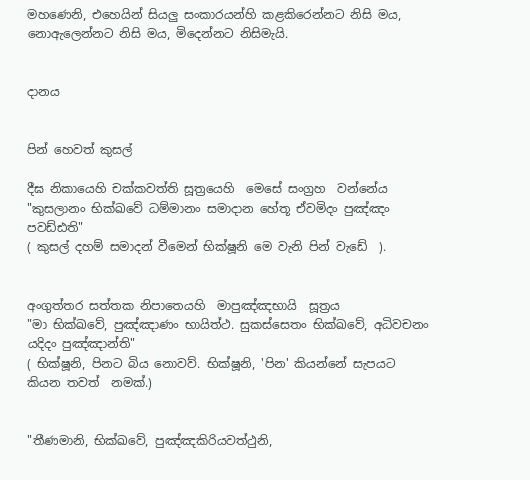මහණෙනි, එහෙයින් සියලු සංකාරයන්හි කළකිරෙන්නට නිසි මය, නොඇලෙන්නට නිසි මය, මිදෙන්නට නිසිමැයි.


දානය


පින් හෙවත් කුසල්

දීඝ නිකායෙහි චක්කවත්ති සූත්‍රයෙහි  මෙසේ සංග්‍රහ  වන්නේය
"කුසලානං භික්ඛවේ ධම්මානං සමාදාන හේතූ ඒවමිදං පුඤ්ඤං පවඩ්ඪති"
( කුසල් දහම් සමාදන් වීමෙන් භික්ෂූනි මෙ වැනි පින් වැඩේ  ).


අංගුත්තර සත්තක නිපාතෙයහි  මාපුඤ්ඤභායි  සූත්‍රය
"මා භික්ඛවේ, පුඤ්ඤාණං භායිත්ථ. සුකස්සෙතං භික්ඛවේ, අධිවචනං යදිදං පුඤ්ඤාන්ති"
( භික්ෂූනි, පිනට බිය නොවව්. භික්ෂූනි, 'පින' කියන්නේ සැපයට කියන තවත්  නමක්.)


"තීණමානි, භික්ඛවේ, පුඤ්ඤකිරියවත්ථුනි,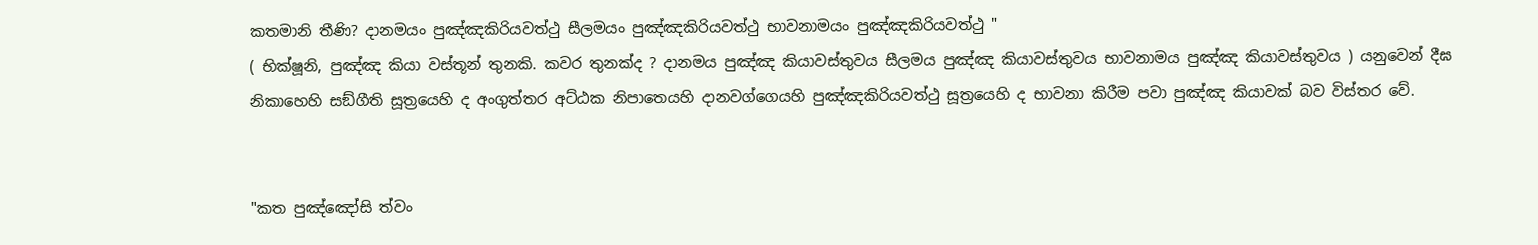කතමානි තීණි? දානමයං පුඤ්ඤකිරියවත්ථු සීලමයං පුඤ්ඤකිරියවත්ථු භාවනාමයං පුඤ්ඤකිරියවත්ථු "
( භික්ෂූනි, පුඤ්ඤ කියා වස්තූන් තුනකි. කවර තුනක්ද ? දානමය පුඤ්ඤ කියාවස්තුවය සීලමය පුඤ්ඤ කියාවස්තුවය භාවනාමය පුඤ්ඤ කියාවස්තුවය ) යනුවෙන් දීඝ නිකාහෙහි සඞ්ගීති සූත්‍රයෙහි ද අංගුත්තර අට්ඨක නිපාතෙයහි දානවග්ගෙයහි පුඤ්ඤකිරියවත්ථු සූත්‍රයෙහි ද භාවනා කිරීම පවා පුඤ්ඤ කියාවක් බව විස්තර වේ.


"කත පුඤ්ඤෝසි ත්වං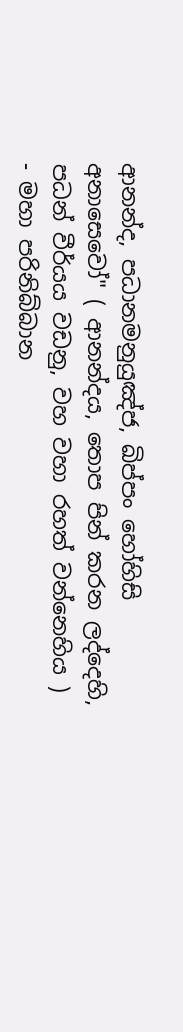ආනන්ද, පධානමනුයුඤ්ජ, ඛිප්පං හෝහිසි අනාසෙවෝ" ( ආනන්දය, තොප පින් කරන ලද්දෙහි, පධන් වීර්යය වඩනු, වහ වහා රහත් වන්නෙහිය ) - මහා පරිනිබ්බාන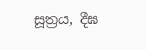සූත්‍රය, දීඝ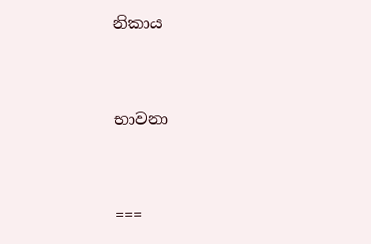නිකාය


භාවනා


===